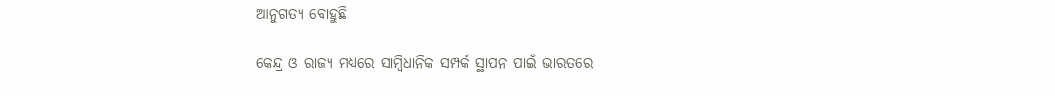ଆନୁଗତ୍ୟ ବୋହୁଛି

କେନ୍ଦ୍ର ଓ ରାଜ୍ୟ ମଧ୍ୟରେ ସାମ୍ବିଧାନିକ ସମ୍ପର୍କ ସ୍ଥାପନ ପାଇଁ ଭାରତରେ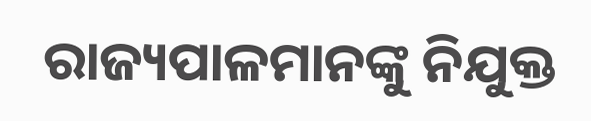ରାଜ୍ୟପାଳମାନଙ୍କୁ ନିଯୁକ୍ତ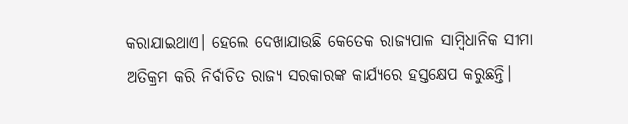କରାଯାଇଥାଏ। ହେଲେ ଦେଖାଯାଉଛି କେତେକ ରାଜ୍ୟପାଳ ସାମ୍ବିଧାନିକ ସୀମା ଅତିକ୍ରମ କରି ନିର୍ବାଚିତ ରାଜ୍ୟ ସରକାରଙ୍କ କାର୍ଯ୍ୟରେ ହସ୍ତକ୍ଷେପ କରୁଛନ୍ତି।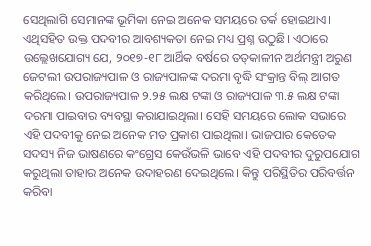ସେଥିଲାଗି ସେମାନଙ୍କ ଭୂମିକା ନେଇ ଅନେକ ସମୟରେ ତର୍କ ହୋଇଥାଏ। ଏଥିସହିତ ଉକ୍ତ ପଦବୀର ଆବଶ୍ୟକତା ନେଇ ମଧ୍ୟ ପ୍ରଶ୍ନ ଉଠୁଛି। ଏଠାରେ ଉଲ୍ଲେଖଯୋଗ୍ୟ ଯେ, ୨୦୧୭-୧୮ ଆର୍ଥିକ ବର୍ଷରେ ତତ୍‌କାଳୀନ ଅର୍ଥମନ୍ତ୍ରୀ ଅରୁଣ ଜେଟଲୀ ଉପରାଜ୍ୟପାଳ ଓ ରାଜ୍ୟପାଳଙ୍କ ଦରମା ବୃଦ୍ଧି ସଂକ୍ରାନ୍ତ ବିଲ୍‌ ଆଗତ କରିଥିଲେ। ଉପରାଜ୍ୟପାଳ ୨.୨୫ ଲକ୍ଷ ଟଙ୍କା ଓ ରାଜ୍ୟପାଳ ୩.୫ ଲକ୍ଷ ଟଙ୍କା ଦରମା ପାଇବାର ବ୍ୟବସ୍ଥା କରାଯାଇଥିଲା। ସେହି ସମୟରେ ଲୋକ ସଭାରେ ଏହି ପଦବୀକୁ ନେଇ ଅନେକ ମତ ପ୍ରକାଶ ପାଇଥିଲା। ଭାଜପାର କେତେକ ସଦସ୍ୟ ନିଜ ଭାଷଣରେ କଂଗ୍ରେସ କେଉଁଭଳି ଭାବେ ଏହି ପଦବୀର ଦୁରୁପଯୋଗ କରୁଥିଲା ତାହାର ଅନେକ ଉଦାହରଣ ଦେଇଥିଲେ। କିନ୍ତୁ ପରିସ୍ଥିତିର ପରିବର୍ତ୍ତନ କରିବା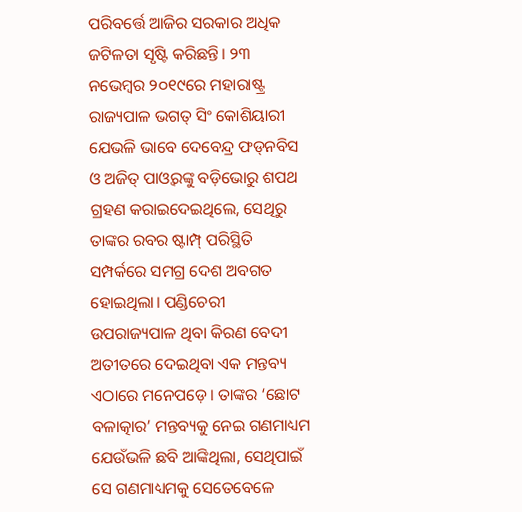ପରିବର୍ତ୍ତେ ଆଜିର ସରକାର ଅଧିକ ଜଟିଳତା ସୃଷ୍ଟି କରିଛନ୍ତି। ୨୩ ନଭେମ୍ବର ୨୦୧୯ରେ ମହାରାଷ୍ଟ୍ର ରାଜ୍ୟପାଳ ଭଗତ୍‌ ସିଂ କୋଶିୟାରୀ ଯେଭଳି ଭାବେ ଦେବେନ୍ଦ୍ର ଫଡ୍‌ନବିସ ଓ ଅଜିତ୍‌ ପାଓ୍ବରଙ୍କୁ ବଡ଼ିଭୋରୁ ଶପଥ ଗ୍ରହଣ କରାଇଦେଇଥିଲେ, ସେଥିରୁ ତାଙ୍କର ରବର ଷ୍ଟାମ୍ପ୍‌ ପରିସ୍ଥିତି ସମ୍ପର୍କରେ ସମଗ୍ର ଦେଶ ଅବଗତ ହୋଇଥିଲା। ପଣ୍ଡିଚେରୀ ଉପରାଜ୍ୟପାଳ ଥିବା କିରଣ ବେଦୀ ଅତୀତରେ ଦେଇଥିବା ଏକ ମନ୍ତବ୍ୟ ଏଠାରେ ମନେପଡ଼େ। ତାଙ୍କର ‘ଛୋଟ ବଳାତ୍କାର’ ମନ୍ତବ୍ୟକୁ ନେଇ ଗଣମାଧ୍ୟମ ଯେଉଁଭଳି ଛବି ଆଙ୍କିଥିଲା, ସେଥିପାଇଁ ସେ ଗଣମାଧ୍ୟମକୁ ସେତେବେଳେ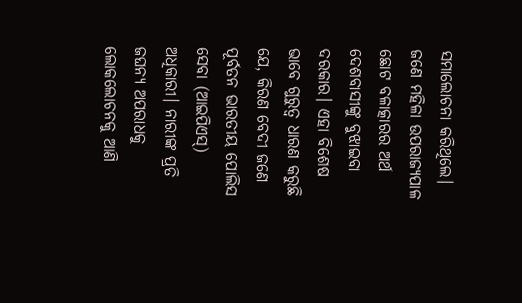ସମାଲୋଚନା କରିଥିଲେ। ଜଣେ ମହିଳା ଉପରାଜ୍ୟପାଳ ଛୋଟ ବଳାତ୍କାରର ଅର୍ଥ ଦେଶବାସୀଙ୍କୁ ବୁଝାଇବା ଦରକାର। ଏହା ବିଶେଷ ଭାବେ ଗୁରୁତ୍ୱ ଧାରଣ କରୁଛି ଯେ, କିରଣ ବେଦୀ ଜଣେ ପୂର୍ବତନ ଭାରତୀୟ ପୋଲିସ ସେବା (ଆଇପିଏସ୍‌) ଅଧିକାରୀ। ନାରୀଙ୍କ ପ୍ରତି ଜଘନ୍ୟ ଅପରାଧକୁ ଲୋକଲୋଚନକୁ ଆଣି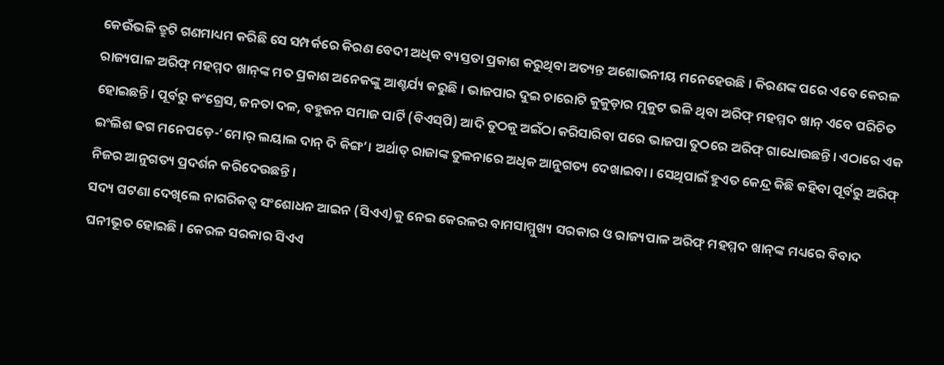କେଉଁଭଳି ତ୍ରୁଟି ଗଣମାଧ୍ୟମ କରିଛି ସେ ସମ୍ପର୍କରେ କିରଣ ବେଦୀ ଅଧିକ ବ୍ୟସ୍ତତା ପ୍ରକାଶ କରୁଥିବା ଅତ୍ୟନ୍ତ ଅଶୋଭନୀୟ ମନେହେଉଛି। କିରଣଙ୍କ ପରେ ଏବେ କେରଳ ରାଜ୍ୟପାଳ ଅରିଫ୍‌ ମହମ୍ମଦ ଖାନ୍‌ଙ୍କ ମତ ପ୍ରକାଶ ଅନେକଙ୍କୁ ଆଶ୍ଚର୍ଯ୍ୟ କରୁଛି। ଭାଜପାର ଦୁଇ ଚାରୋଟି କୁକୁଡ଼ାର ମୁକୁଟ ଭଳି ଥିବା ଅରିଫ୍‌ ମହମ୍ମଦ ଖାନ୍‌ ଏବେ ପରିଚିତ ହୋଇଛନ୍ତି। ପୂର୍ବରୁ କଂଗ୍ରେସ, ଜନତା ଦଳ, ବହୁଜନ ସମାଜ ପାର୍ଟି (ବିଏସ୍‌ପି) ଆଦି ତୁଠକୁ ଅଇଁଠା କରିସାରିବା ପରେ ଭାଜପା ତୁଠରେ ଅରିଫ୍‌ ଗାଧୋଉଛନ୍ତି। ଏଠାରେ ଏକ ଇଂଲିଶ ଢଗ ମନେପଡ଼େ-‘ମୋର୍‌ ଲୟାଲ ଦାନ୍‌ ଦି କିଙ୍ଗ’। ଅର୍ଥାତ୍‌ ରାଜାଙ୍କ ତୁଳନାରେ ଅଧିକ ଆନୁଗତ୍ୟ ଦେଖାଇବା। ସେଥିପାଇଁ ହୁଏତ କେନ୍ଦ୍ର କିଛି କହିବା ପୂର୍ବରୁ ଅରିଫ୍‌ ନିଜର ଆନୁଗତ୍ୟ ପ୍ରଦର୍ଶନ କରିଦେଉଛନ୍ତି।
ସଦ୍ୟ ଘଟଣା ଦେଖିଲେ ନାଗରିକତ୍ୱ ସଂଶୋଧନ ଆଇନ (ସିଏଏ)କୁ ନେଇ କେରଳର ବାମସାମ୍ମୁଖ୍ୟ ସରକାର ଓ ରାଜ୍ୟପାଳ ଅରିଫ୍‌ ମହମ୍ମଦ ଖାନ୍‌ଙ୍କ ମଧ୍ୟରେ ବିବାଦ ଘନୀଭୂତ ହୋଇଛି। କେରଳ ସରକାର ସିଏଏ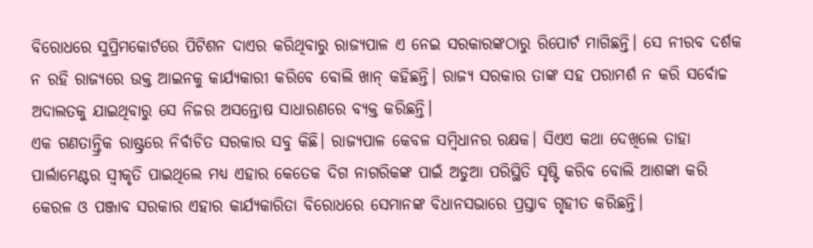ବିରୋଧରେ ସୁପ୍ରିମକୋର୍ଟରେ ପିଟିଶନ ଦାଏର କରିଥିବାରୁ ରାଜ୍ୟପାଳ ଏ ନେଇ ସରକାରଙ୍କଠାରୁ ରିପୋର୍ଟ ମାଗିଛନ୍ତି। ସେ ନୀରବ ଦର୍ଶକ ନ ରହି ରାଜ୍ୟରେ ଉକ୍ତ ଆଇନକୁ କାର୍ଯ୍ୟକାରୀ କରିବେ ବୋଲି ଖାନ୍‌ କହିଛନ୍ତି। ରାଜ୍ୟ ସରକାର ତାଙ୍କ ସହ ପରାମର୍ଶ ନ କରି ସର୍ବୋଚ୍ଚ ଅଦାଲତକୁ ଯାଇଥିବାରୁ ସେ ନିଜର ଅସନ୍ତୋଷ ସାଧାରଣରେ ବ୍ୟକ୍ତ କରିଛନ୍ତି।
ଏକ ଗଣତାନ୍ତ୍ରିକ ରାଷ୍ଟ୍ରରେ ନିର୍ବାଚିତ ସରକାର ସବୁ କିଛି। ରାଜ୍ୟପାଳ କେବଳ ସମ୍ବିଧାନର ରକ୍ଷକ। ସିଏଏ କଥା ଦେଖିଲେ ତାହା ପାର୍ଲାମେଣ୍ଟର ସ୍ବୀକୃତି ପାଇଥିଲେ ମଧ୍ୟ ଏହାର କେତେକ ଦିଗ ନାଗରିକଙ୍କ ପାଇଁ ଅଡୁଆ ପରିସ୍ଥିତି ସୃଷ୍ଟି କରିବ ବୋଲି ଆଶଙ୍କା କରି କେରଳ ଓ ପଞ୍ଜାବ ସରକାର ଏହାର କାର୍ଯ୍ୟକାରିତା ବିରୋଧରେ ସେମାନଙ୍କ ବିଧାନସଭାରେ ପ୍ରସ୍ତାବ ଗୃହୀତ କରିଛନ୍ତି।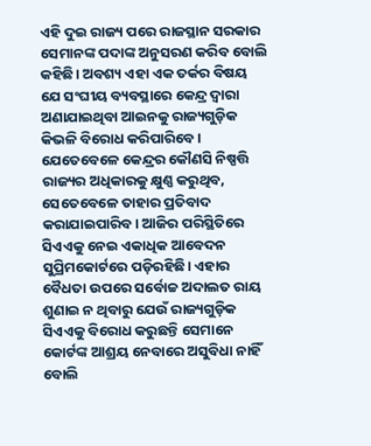ଏହି ଦୁଇ ରାଜ୍ୟ ପରେ ରାଜସ୍ଥାନ ସରକାର ସେମାନଙ୍କ ପଦାଙ୍କ ଅନୁସରଣ କରିବ ବୋଲି କହିଛି। ଅବଶ୍ୟ ଏହା ଏକ ତର୍କର ବିଷୟ ଯେ ସଂଘୀୟ ବ୍ୟବସ୍ଥାରେ କେନ୍ଦ୍ର ଦ୍ୱାରା ଅଣାଯାଇଥିବା ଆଇନକୁ ରାଜ୍ୟଗୁଡ଼ିକ କିଭଳି ବିରୋଧ କରିପାରିବେ। ଯେତେବେଳେ କେନ୍ଦ୍ରର କୌଣସି ନିଷ୍ପତ୍ତି ରାଜ୍ୟର ଅଧିକାରକୁ କ୍ଷୁଣ୍ଣ କରୁଥିବ, ସେତେବେଳେ ତାହାର ପ୍ରତିବାଦ କରାଯାଇପାରିବ। ଆଜିର ପରିସ୍ଥିତିରେ ସିଏଏକୁ ନେଇ ଏକାଧିକ ଆବେଦନ ସୁପ୍ରିମକୋର୍ଟରେ ପଡ଼ିରହିଛି। ଏହାର ବୈଧତା ଉପରେ ସର୍ବୋଚ୍ଚ ଅଦାଲତ ରାୟ ଶୁଣାଇ ନ ଥିବାରୁ ଯେଉଁ ରାଜ୍ୟଗୁଡ଼ିକ ସିଏଏକୁ ବିରୋଧ କରୁଛନ୍ତି ସେମାନେ କୋର୍ଟଙ୍କ ଆଶ୍ରୟ ନେବାରେ ଅସୁବିଧା ନାହିଁ ବୋଲି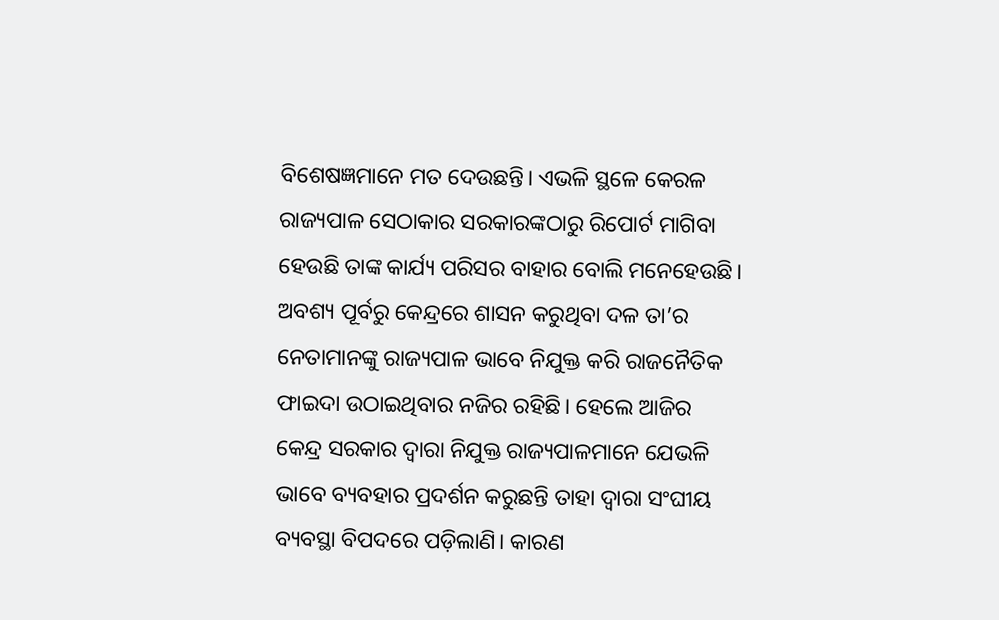ବିଶେଷଜ୍ଞମାନେ ମତ ଦେଉଛନ୍ତି। ଏଭଳି ସ୍ଥଳେ କେରଳ ରାଜ୍ୟପାଳ ସେଠାକାର ସରକାରଙ୍କଠାରୁ ରିପୋର୍ଟ ମାଗିବା ହେଉଛି ତାଙ୍କ କାର୍ଯ୍ୟ ପରିସର ବାହାର ବୋଲି ମନେହେଉଛି। ଅବଶ୍ୟ ପୂର୍ବରୁ କେନ୍ଦ୍ରରେ ଶାସନ କରୁଥିବା ଦଳ ତା’ର ନେତାମାନଙ୍କୁ ରାଜ୍ୟପାଳ ଭାବେ ନିଯୁକ୍ତ କରି ରାଜନୈତିକ ଫାଇଦା ଉଠାଇଥିବାର ନଜିର ରହିଛି। ହେଲେ ଆଜିର କେନ୍ଦ୍ର ସରକାର ଦ୍ୱାରା ନିଯୁକ୍ତ ରାଜ୍ୟପାଳମାନେ ଯେଭଳି ଭାବେ ବ୍ୟବହାର ପ୍ରଦର୍ଶନ କରୁଛନ୍ତି ତାହା ଦ୍ୱାରା ସଂଘୀୟ ବ୍ୟବସ୍ଥା ବିପଦରେ ପଡ଼ିଲାଣି। କାରଣ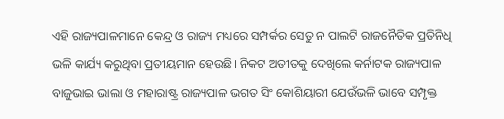ଏହି ରାଜ୍ୟପାଳମାନେ କେନ୍ଦ୍ର ଓ ରାଜ୍ୟ ମଧ୍ୟରେ ସମ୍ପର୍କର ସେତୁ ନ ପାଲଟି ରାଜନୈତିକ ପ୍ରତିନିଧି ଭଳି କାର୍ଯ୍ୟ କରୁଥିବା ପ୍ରତୀୟମାନ ହେଉଛି। ନିକଟ ଅତୀତକୁ ଦେଖିଲେ କର୍ନାଟକ ରାଜ୍ୟପାଳ ବାଜୁଭାଇ ଭାଲା ଓ ମହାରାଷ୍ଟ୍ର ରାଜ୍ୟପାଳ ଭଗତ ସିଂ କୋଶିୟାରୀ ଯେଉଁଭଳି ଭାବେ ସମ୍ପୃକ୍ତ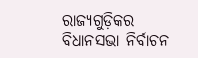ରାଜ୍ୟଗୁଡ଼ିକର ବିଧାନସଭା ନିର୍ବାଚନ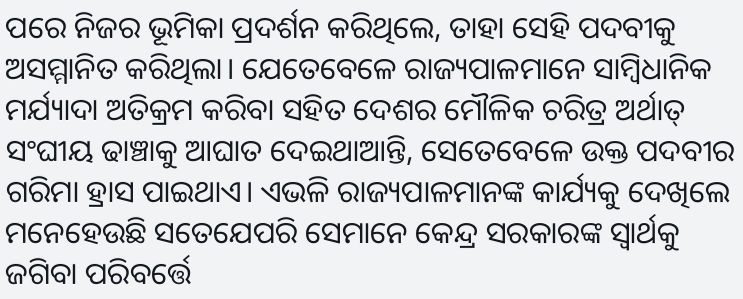ପରେ ନିଜର ଭୂମିକା ପ୍ରଦର୍ଶନ କରିଥିଲେ, ତାହା ସେହି ପଦବୀକୁ ଅସମ୍ମାନିତ କରିଥିଲା। ଯେତେବେଳେ ରାଜ୍ୟପାଳମାନେ ସାମ୍ବିଧାନିକ ମର୍ଯ୍ୟାଦା ଅତିକ୍ରମ କରିବା ସହିତ ଦେଶର ମୌଳିକ ଚରିତ୍ର ଅର୍ଥାତ୍‌ ସଂଘୀୟ ଢାଞ୍ଚାକୁ ଆଘାତ ଦେଇଥାଆନ୍ତି, ସେତେବେଳେ ଉକ୍ତ ପଦବୀର ଗରିମା ହ୍ରାସ ପାଇଥାଏ। ଏଭଳି ରାଜ୍ୟପାଳମାନଙ୍କ କାର୍ଯ୍ୟକୁ ଦେଖିଲେ ମନେହେଉଛି ସତେଯେପରି ସେମାନେ କେନ୍ଦ୍ର ସରକାରଙ୍କ ସ୍ବାର୍ଥକୁ ଜଗିବା ପରିବର୍ତ୍ତେ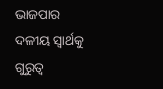ଭାଜପାର ଦଳୀୟ ସ୍ବାର୍ଥକୁ ଗୁରୁତ୍ୱ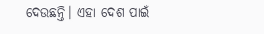ଦେଉଛନ୍ତି। ଏହା ଦେଶ ପାଇଁ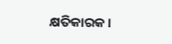କ୍ଷତିକାରକ।